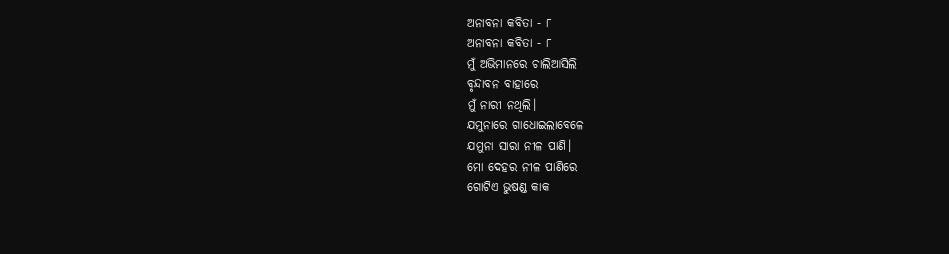ଅନାବନା କବିତା - ୮
ଅନାବନା କବିତା - ୮
ମୁଁ ଅଭିମାନରେ ଚାଲିଆସିଲି
ବୃନ୍ଦାବନ ବାହାରେ
ମୁଁ ନାରୀ ନଥିଲି।
ଯମୁନାରେ ଗାଧୋଇଲାବେଳେ
ଯମୁନା ସାରା ନୀଳ ପାଣି।
ମୋ ଦେହର ନୀଳ ପାଣିରେ
ଗୋଟିଏ ଭୁଷଣ୍ଡ କାକ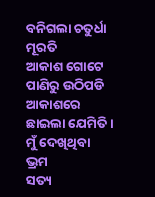ବନିଗଲା ଚତୁର୍ଧା ମୂରତି
ଆକାଶ ଗୋଟେ
ପାଣିରୁ ଉଠିପଡି
ଆକାଶରେ ଛାଇଲା ଯେମିତି।
ମୁଁ ଦେଖିଥିବା ଭ୍ରମ
ସତ୍ୟ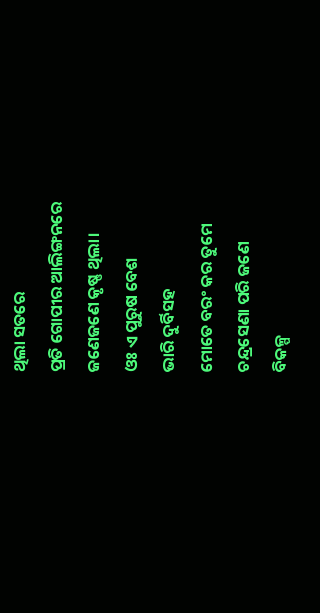ଥିଲା ସତରେ
ପ୍ରତି ଗୋପୀର ଆଲିଙ୍ଗନରେ
ଜଣେଜଣେ କୃଷ୍ଣ ଥିଲା।
ଓଃ ଏ ପୁରୁଷ ବେଶ
ଭାରି ଦୁର୍ବିସହ
ମୋତେ ବରଂ କର ତୁମେ
ଚନ୍ଦ୍ରସେଣା ପରି ଜଣେ
ବିକଳ୍ପ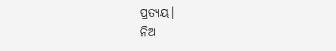ପ୍ରତ୍ୟୟ।
ନିଅ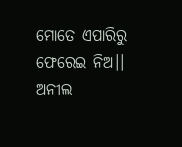ମୋତେ ଏପାରିରୁ
ଫେରେଇ ନିଅ।।
ଅନୀଲ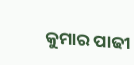କୁମାର ପାଢୀ